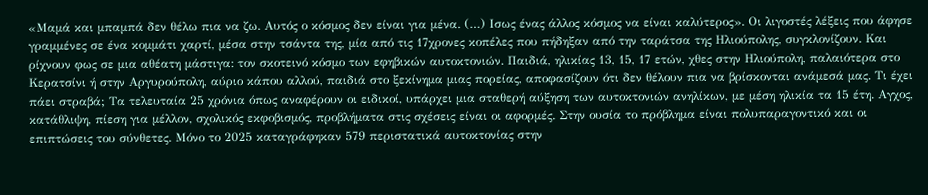«Μαμά και μπαμπά δεν θέλω πια να ζω. Αυτός ο κόσμος δεν είναι για μένα. (…) Ισως ένας άλλος κόσμος να είναι καλύτερος». Οι λιγοστές λέξεις που άφησε γραμμένες σε ένα κομμάτι χαρτί, μέσα στην τσάντα της, μία από τις 17χρονες κοπέλες που πήδηξαν από την ταράτσα της Ηλιούπολης, συγκλονίζουν. Και ρίχνουν φως σε μια αθέατη μάστιγα: τον σκοτεινό κόσμο των εφηβικών αυτοκτονιών. Παιδιά, ηλικίας 13, 15, 17 ετών, χθες στην Ηλιούπολη, παλαιότερα στο Κερατσίνι ή στην Αργυρούπολη, αύριο κάπου αλλού, παιδιά στο ξεκίνημα μιας πορείας, αποφασίζουν ότι δεν θέλουν πια να βρίσκονται ανάμεσά μας. Τι έχει πάει στραβά; Τα τελευταία 25 χρόνια όπως αναφέρουν οι ειδικοί, υπάρχει μια σταθερή αύξηση των αυτοκτονιών ανηλίκων, με μέση ηλικία τα 15 έτη. Αγχος, κατάθλιψη, πίεση για μέλλον, σχολικός εκφοβισμός, προβλήματα στις σχέσεις είναι οι αφορμές. Στην ουσία το πρόβλημα είναι πολυπαραγοντικό και οι επιπτώσεις του σύνθετες. Μόνο το 2025 καταγράφηκαν 579 περιστατικά αυτοκτονίας στην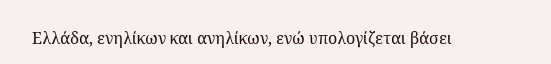Ελλάδα, ενηλίκων και ανηλίκων, ενώ υπολογίζεται βάσει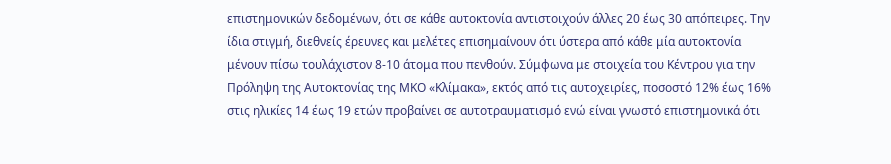επιστημονικών δεδομένων, ότι σε κάθε αυτοκτονία αντιστοιχούν άλλες 20 έως 30 απόπειρες. Την ίδια στιγμή, διεθνείς έρευνες και μελέτες επισημαίνουν ότι ύστερα από κάθε μία αυτοκτονία μένουν πίσω τουλάχιστον 8-10 άτομα που πενθούν. Σύμφωνα με στοιχεία του Κέντρου για την Πρόληψη της Αυτοκτονίας της ΜΚΟ «Κλίμακα», εκτός από τις αυτοχειρίες, ποσοστό 12% έως 16% στις ηλικίες 14 έως 19 ετών προβαίνει σε αυτοτραυματισμό ενώ είναι γνωστό επιστημονικά ότι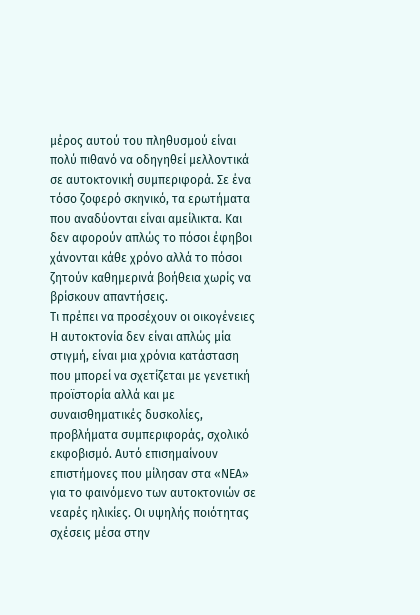μέρος αυτού του πληθυσμού είναι πολύ πιθανό να οδηγηθεί μελλοντικά σε αυτοκτονική συμπεριφορά. Σε ένα τόσο ζοφερό σκηνικό, τα ερωτήματα που αναδύονται είναι αμείλικτα. Και δεν αφορούν απλώς το πόσοι έφηβοι χάνονται κάθε χρόνο αλλά το πόσοι ζητούν καθημερινά βοήθεια χωρίς να βρίσκουν απαντήσεις.
Τι πρέπει να προσέχουν οι οικογένειες
Η αυτοκτονία δεν είναι απλώς μία στιγμή, είναι μια χρόνια κατάσταση που μπορεί να σχετίζεται με γενετική προϊστορία αλλά και με συναισθηματικές δυσκολίες, προβλήματα συμπεριφοράς, σχολικό εκφοβισμό. Αυτό επισημαίνουν επιστήμονες που μίλησαν στα «ΝΕΑ» για το φαινόμενο των αυτοκτονιών σε νεαρές ηλικίες. Οι υψηλής ποιότητας σχέσεις μέσα στην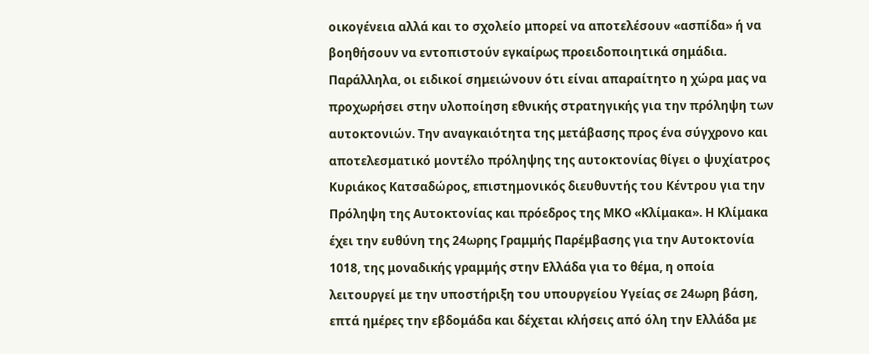οικογένεια αλλά και το σχολείο μπορεί να αποτελέσουν «ασπίδα» ή να βοηθήσουν να εντοπιστούν εγκαίρως προειδοποιητικά σημάδια. Παράλληλα, οι ειδικοί σημειώνουν ότι είναι απαραίτητο η χώρα μας να προχωρήσει στην υλοποίηση εθνικής στρατηγικής για την πρόληψη των αυτοκτονιών. Την αναγκαιότητα της μετάβασης προς ένα σύγχρονο και αποτελεσματικό μοντέλο πρόληψης της αυτοκτονίας θίγει ο ψυχίατρος Κυριάκος Κατσαδώρος, επιστημονικός διευθυντής του Κέντρου για την Πρόληψη της Αυτοκτονίας και πρόεδρος της ΜΚΟ «Κλίμακα». Η Κλίμακα έχει την ευθύνη της 24ωρης Γραμμής Παρέμβασης για την Αυτοκτονία 1018, της μοναδικής γραμμής στην Ελλάδα για το θέμα, η οποία λειτουργεί με την υποστήριξη του υπουργείου Υγείας σε 24ωρη βάση, επτά ημέρες την εβδομάδα και δέχεται κλήσεις από όλη την Ελλάδα με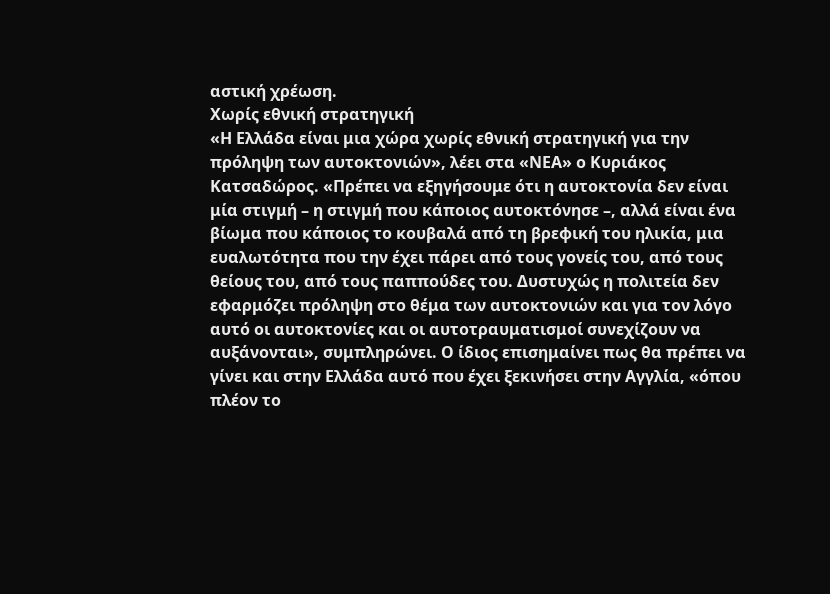αστική χρέωση.
Χωρίς εθνική στρατηγική
«Η Ελλάδα είναι μια χώρα χωρίς εθνική στρατηγική για την πρόληψη των αυτοκτονιών», λέει στα «ΝΕΑ» ο Κυριάκος Κατσαδώρος. «Πρέπει να εξηγήσουμε ότι η αυτοκτονία δεν είναι μία στιγμή – η στιγμή που κάποιος αυτοκτόνησε –, αλλά είναι ένα βίωμα που κάποιος το κουβαλά από τη βρεφική του ηλικία, μια ευαλωτότητα που την έχει πάρει από τους γονείς του, από τους θείους του, από τους παππούδες του. Δυστυχώς η πολιτεία δεν εφαρμόζει πρόληψη στο θέμα των αυτοκτονιών και για τον λόγο αυτό οι αυτοκτονίες και οι αυτοτραυματισμοί συνεχίζουν να αυξάνονται», συμπληρώνει. Ο ίδιος επισημαίνει πως θα πρέπει να γίνει και στην Ελλάδα αυτό που έχει ξεκινήσει στην Αγγλία, «όπου πλέον το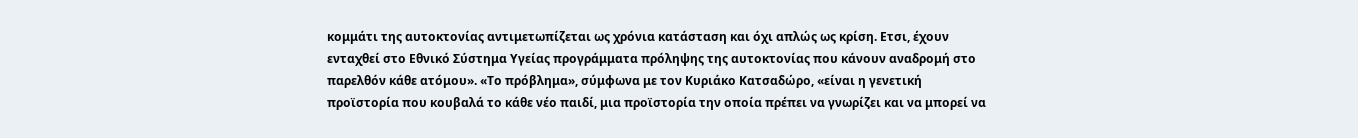κομμάτι της αυτοκτονίας αντιμετωπίζεται ως χρόνια κατάσταση και όχι απλώς ως κρίση. Ετσι, έχουν ενταχθεί στο Εθνικό Σύστημα Υγείας προγράμματα πρόληψης της αυτοκτονίας που κάνουν αναδρομή στο παρελθόν κάθε ατόμου». «Το πρόβλημα», σύμφωνα με τον Κυριάκο Κατσαδώρο, «είναι η γενετική προϊστορία που κουβαλά το κάθε νέο παιδί, μια προϊστορία την οποία πρέπει να γνωρίζει και να μπορεί να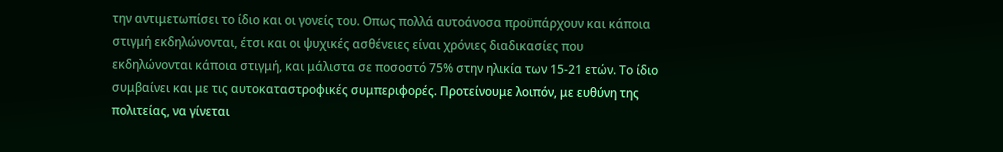την αντιμετωπίσει το ίδιο και οι γονείς του. Οπως πολλά αυτοάνοσα προϋπάρχουν και κάποια στιγμή εκδηλώνονται, έτσι και οι ψυχικές ασθένειες είναι χρόνιες διαδικασίες που εκδηλώνονται κάποια στιγμή, και μάλιστα σε ποσοστό 75% στην ηλικία των 15-21 ετών. Το ίδιο συμβαίνει και με τις αυτοκαταστροφικές συμπεριφορές. Προτείνουμε λοιπόν, με ευθύνη της πολιτείας, να γίνεται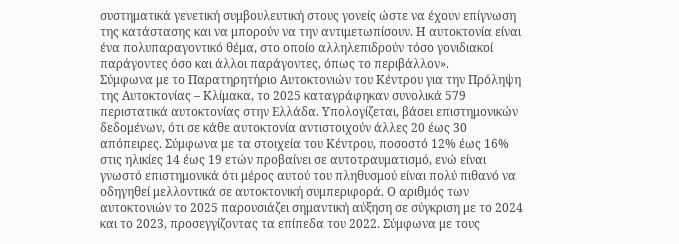συστηματικά γενετική συμβουλευτική στους γονείς ώστε να έχουν επίγνωση της κατάστασης και να μπορούν να την αντιμετωπίσουν. Η αυτοκτονία είναι ένα πολυπαραγοντικό θέμα, στο οποίο αλληλεπιδρούν τόσο γονιδιακοί παράγοντες όσο και άλλοι παράγοντες, όπως το περιβάλλον».
Σύμφωνα με το Παρατηρητήριο Αυτοκτονιών του Κέντρου για την Πρόληψη της Αυτοκτονίας – Κλίμακα, το 2025 καταγράφηκαν συνολικά 579 περιστατικά αυτοκτονίας στην Ελλάδα. Υπολογίζεται, βάσει επιστημονικών δεδομένων, ότι σε κάθε αυτοκτονία αντιστοιχούν άλλες 20 έως 30 απόπειρες. Σύμφωνα με τα στοιχεία του Κέντρου, ποσοστό 12% έως 16% στις ηλικίες 14 έως 19 ετών προβαίνει σε αυτοτραυματισμό, ενώ είναι γνωστό επιστημονικά ότι μέρος αυτού του πληθυσμού είναι πολύ πιθανό να οδηγηθεί μελλοντικά σε αυτοκτονική συμπεριφορά. Ο αριθμός των αυτοκτονιών το 2025 παρουσιάζει σημαντική αύξηση σε σύγκριση με το 2024 και το 2023, προσεγγίζοντας τα επίπεδα του 2022. Σύμφωνα με τους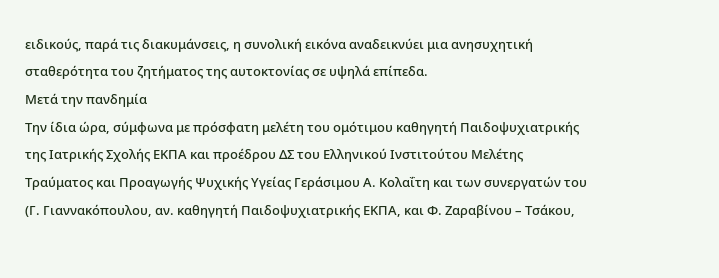ειδικούς, παρά τις διακυμάνσεις, η συνολική εικόνα αναδεικνύει μια ανησυχητική σταθερότητα του ζητήματος της αυτοκτονίας σε υψηλά επίπεδα.
Μετά την πανδημία
Την ίδια ώρα, σύμφωνα με πρόσφατη μελέτη του ομότιμου καθηγητή Παιδοψυχιατρικής της Ιατρικής Σχολής ΕΚΠΑ και προέδρου ΔΣ του Ελληνικού Ινστιτούτου Μελέτης Τραύματος και Προαγωγής Ψυχικής Υγείας Γεράσιμου Α. Κολαΐτη και των συνεργατών του (Γ. Γιαννακόπουλου, αν. καθηγητή Παιδοψυχιατρικής ΕΚΠΑ, και Φ. Ζαραβίνου – Τσάκου,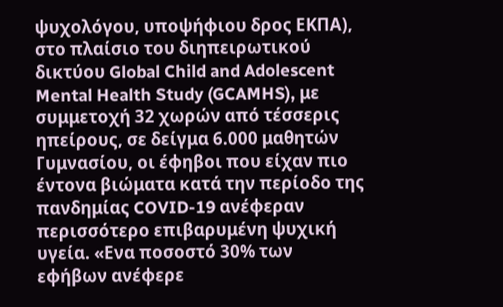ψυχολόγου, υποψήφιου δρος ΕΚΠΑ), στο πλαίσιο του διηπειρωτικού δικτύου Global Child and Adolescent Mental Health Study (GCAMHS), με συμμετοχή 32 χωρών από τέσσερις ηπείρους, σε δείγμα 6.000 μαθητών Γυμνασίου, οι έφηβοι που είχαν πιο έντονα βιώματα κατά την περίοδο της πανδημίας COVID-19 ανέφεραν περισσότερο επιβαρυμένη ψυχική υγεία. «Ενα ποσοστό 30% των εφήβων ανέφερε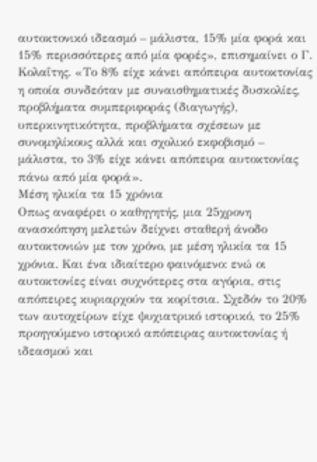αυτοκτονικό ιδεασμό – μάλιστα, 15% μία φορά και 15% περισσότερες από μία φορές», επισημαίνει ο Γ. Κολαΐτης. «Το 8% είχε κάνει απόπειρα αυτοκτονίας η οποία συνδεόταν με συναισθηματικές δυσκολίες, προβλήματα συμπεριφοράς (διαγωγής), υπερκινητικότητα, προβλήματα σχέσεων με συνομηλίκους αλλά και σχολικό εκφοβισμό – μάλιστα, το 3% είχε κάνει απόπειρα αυτοκτονίας πάνω από μία φορά».
Μέση ηλικία τα 15 χρόνια
Οπως αναφέρει ο καθηγητής, μια 25χρονη ανασκόπηση μελετών δείχνει σταθερή άνοδο αυτοκτονιών με τον χρόνο, με μέση ηλικία τα 15 χρόνια. Και ένα ιδιαίτερο φαινόμενο: ενώ οι αυτοκτονίες είναι συχνότερες στα αγόρια, στις απόπειρες κυριαρχούν τα κορίτσια. Σχεδόν το 20% των αυτοχείρων είχε ψυχιατρικό ιστορικό, το 25% προηγούμενο ιστορικό απόπειρας αυτοκτονίας ή ιδεασμού και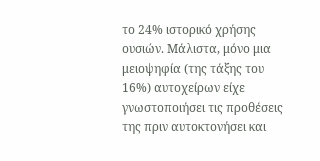το 24% ιστορικό χρήσης ουσιών. Μάλιστα, μόνο μια μειοψηφία (της τάξης του 16%) αυτοχείρων είχε γνωστοποιήσει τις προθέσεις της πριν αυτοκτονήσει και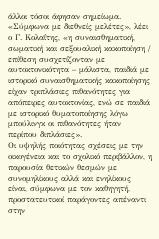άλλοι τόσοι άφησαν σημείωμα. «Σύμφωνα με διεθνείς μελέτες», λέει ο Γ. Κολαΐτης, «η συναισθηματική, σωματική και σεξουαλική κακοποίηση / επίθεση συσχετίζονταν με αυτοκτονικότητα – μάλιστα, παιδιά με ιστορικό συναισθηματικής κακοποίησης είχαν τριπλάσιες πιθανότητες για απόπειρες αυτοκτονίας, ενώ σε παιδιά με ιστορικό θυματοποίησης λόγω μπούλινγκ οι πιθανότητες ήταν περίπου διπλάσιες».
Οι υψηλής ποιότητας σχέσεις με την οικογένεια και το σχολικό περιβάλλον, η παρουσία θετικών θεσμών με συνομηλίκους αλλά και ενηλίκους είναι, σύμφωνα με τον καθηγητή, προστατευτικοί παράγοντες απέναντι στην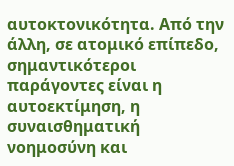αυτοκτονικότητα. Από την άλλη, σε ατομικό επίπεδο, σημαντικότεροι παράγοντες είναι η αυτοεκτίμηση, η συναισθηματική νοημοσύνη και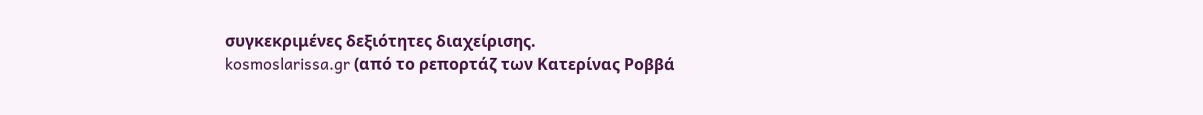συγκεκριμένες δεξιότητες διαχείρισης.
kosmoslarissa.gr (από το ρεπορτάζ των Κατερίνας Ροββά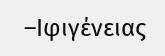–Ιφιγένειας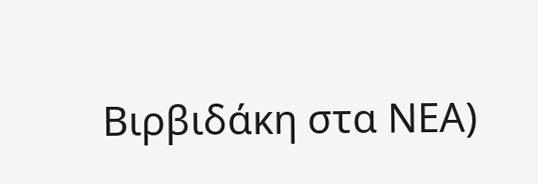Βιρβιδάκη στα ΝΕΑ)